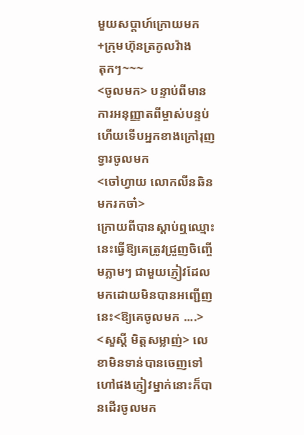មួយសប្តាហ៍ក្រោយមក
+ក្រុមហ៊ុនត្រកូលវ៉ាង
តុកៗ~~~
<ចូលមក> បន្ទាប់ពីមានការអនុញ្ញាតពីម្ចាស់បន្ទប់ហើយទេីបអ្នកខាងក្រៅរុញទ្វារចូលមក
<ចៅហ្វាយ លោកលីនឆិនមករកចា៎>
ក្រោយពីបានស្ដាប់ឮឈ្មោះនេះធ្វើឱ្យគេត្រូវជ្រួញចិញ្ចើមភ្លាមៗ ជាមួយភ្ញៀវដែលមកដោយមិនបានអញ្ជើញនេះ<ឱ្យគេចូលមក ....>
<សួស្ដី មិត្តសម្លាញ់> លេខាមិនទាន់បានចេញទៅហៅផងភ្ញៀវម្នាក់នោះក៏បានដេីរចូលមក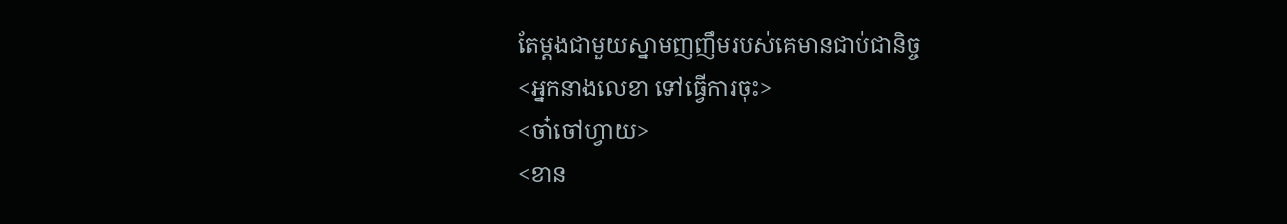តែម្ដងជាមួយស្នាមញញឹមរបស់គេមានជាប់ជានិច្ច
<អ្នកនាងលេខា ទៅធ្វេីការចុះ>
<ចា៎ចៅហ្វាយ>
<ខាន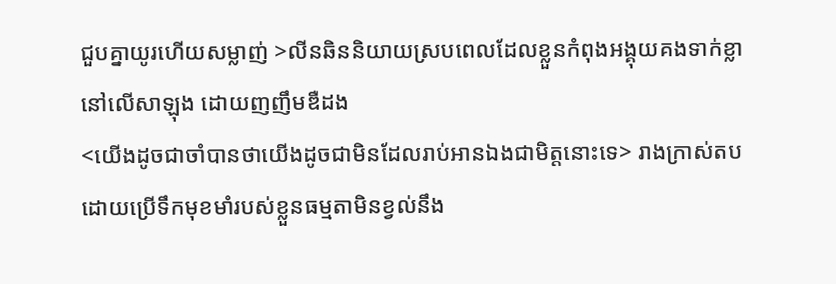ជួបគ្នាយូរហេីយសម្លាញ់ >លីនឆិននិយាយស្របពេលដែលខ្លួនកំពុងអង្គុយគងទាក់ខ្លានៅលេីសាឡុង ដោយញញឹមឌឺដង
<យេីងដូចជាចាំបានថាយេីងដូចជាមិនដែលរាប់អានឯងជាមិត្តនោះទេ> រាងក្រាស់តបដោយប្រេីទឹកមុខមាំរបស់ខ្លួនធម្មតាមិនខ្វល់នឹង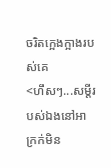ចរិតក្អេងក្អាងរបស់គេ
<ហឹសៗ...សម្ដីរបស់ឯងនៅអាក្រក់មិន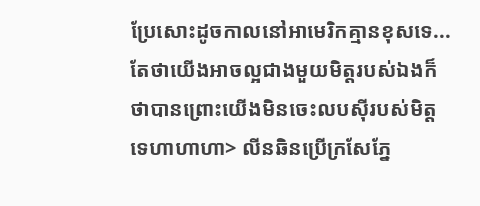ប្រែសោះដូចកាលនៅអាមេរិកគ្មានខុសទេ...តែថាយេីងអាចល្អជាងមួយមិត្តរបស់ឯងក៏ថាបានព្រោះយេីងមិនចេះលបសុីរបស់មិត្តទេហាហាហា> លីនឆិនប្រេីក្រសែភ្នែ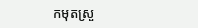កមុតស្រួ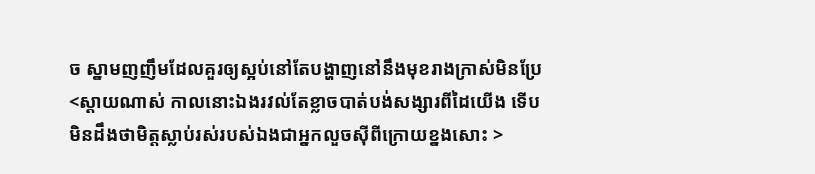ច ស្នាមញញឹមដែលគួរឲ្យស្អប់នៅតែបង្ហាញនៅនឹងមុខរាងក្រាស់មិនប្រែ
<ស្ដាយណាស់ កាលនោះឯងរវល់តែខ្លាចបាត់បង់សង្សារពីដៃយេីង ទេីបមិនដឹងថាមិត្តស្លាប់រស់របស់ឯងជាអ្នកលួចសុីពីក្រោយខ្នងសោះ >